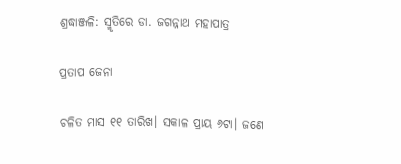ଶ୍ରଦ୍ଧାଞ୍ଜଳି: ସ୍ମୃତିରେ ଡା. ଜଗନ୍ନାଥ ମହାପାତ୍ର

ପ୍ରତାପ ଜେନା

ଚଳିତ ମାସ ୧୧ ତାରିଖ। ସକାଳ ପ୍ରାୟ ୬ଟା। ଜଣେ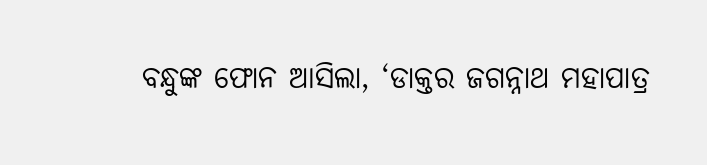ବନ୍ଧୁଙ୍କ ଫୋନ ଆସିଲା, ‘ଡାକ୍ତର ଜଗନ୍ନାଥ ମହାପାତ୍ର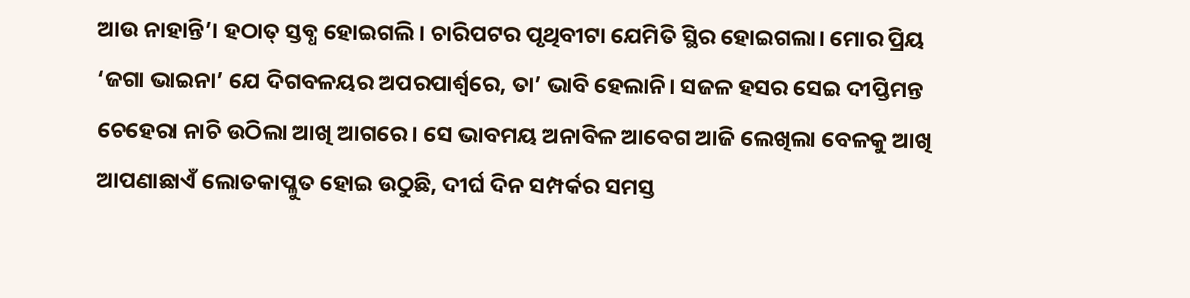ଆଉ ନାହାନ୍ତି’। ହଠାତ୍ ସ୍ତବ୍ଧ ହୋଇଗଲି। ଚାରିପଟର ପୃଥିବୀଟା ଯେମିତି ସ୍ଥିର ହୋଇଗଲା। ମୋର ପ୍ରିୟ ‘ଜଗା ଭାଇନା’ ଯେ ଦିଗବଳୟର ଅପରପାର୍ଶ୍ବରେ, ତା’ ଭାବି ହେଲାନି। ସଜଳ ହସର ସେଇ ଦୀପ୍ତିମନ୍ତ ଚେହେରା ନାଚି ଉଠିଲା ଆଖି ଆଗରେ। ସେ ଭାବମୟ ଅନାବିଳ ଆବେଗ ଆଜି ଲେଖିଲା ବେଳକୁ ଆଖି ଆପଣାଛାଏଁ ଲୋତକାପ୍ଳୁତ ହୋଇ ଉଠୁଛି, ଦୀର୍ଘ ଦିନ ସମ୍ପର୍କର ସମସ୍ତ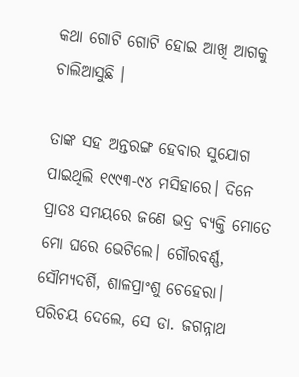କଥା ଗୋଟି ଗୋଟି ହୋଇ ଆଖି ଆଗକୁ ଚାଲିଆସୁଛି ।

ତାଙ୍କ ସହ ଅନ୍ତରଙ୍ଗ ହେବାର ସୁଯୋଗ ପାଇଥିଲି ୧୯୯୩-୯୪ ମସିହାରେ। ଦିନେ ପ୍ରାତଃ ସମୟରେ ଜଣେ ଭଦ୍ର ବ୍ୟକ୍ତି ମୋତେ ମୋ ଘରେ ଭେଟିଲେ। ଗୌରବର୍ଣ୍ଣ, ସୌମ୍ୟଦର୍ଶି, ଶାଳପ୍ରାଂଶୁ ଚେହେରା। ପରିଚୟ ଦେଲେ, ସେ ଡା. ଜଗନ୍ନାଥ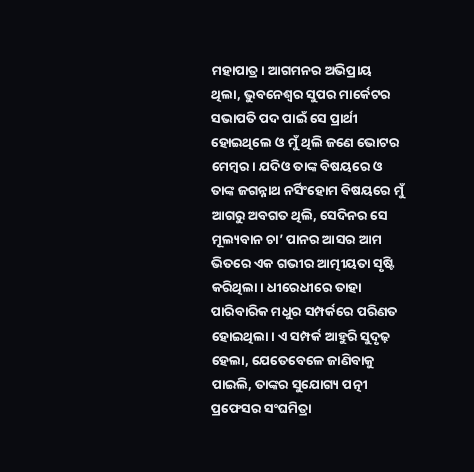ମହାପାତ୍ର। ଆଗମନର ଅଭିପ୍ରାୟ ଥିଲା, ଭୁବନେଶ୍ବର ସୁପର ମାର୍କେଟର ସଭାପତି ପଦ ପାଇଁ ସେ ପ୍ରାର୍ଥୀ ହୋଇଥିଲେ ଓ ମୁଁ ଥିଲି ଜଣେ ଭୋଟର ମେମ୍ବର। ଯଦିଓ ତାଙ୍କ ବିଷୟରେ ଓ ତାଙ୍କ ଜଗନ୍ନାଥ ନର୍ସିଂହୋମ ବିଷୟରେ ମୁଁ ଆଗରୁ ଅବଗତ ଥିଲି, ସେଦିନର ସେ ମୂଲ୍ୟବାନ ଚା’ ପାନର ଆସର ଆମ ଭିତରେ ଏକ ଗଭୀର ଆତ୍ମୀୟତା ସୃଷ୍ଟି କରିଥିଲା। ଧୀରେଧୀରେ ତାହା ପାରିବାରିକ ମଧୁର ସମ୍ପର୍କରେ ପରିଣତ ହୋଇଥିଲା। ଏ ସମ୍ପର୍କ ଆହୁରି ସୁଦୃଢ଼ ହେଲା, ଯେତେବେଳେ ଜାଣିବାକୁ ପାଇଲି, ତାଙ୍କର ସୁଯୋଗ୍ୟ ପତ୍ନୀ ପ୍ରଫେସର ସଂଘମିତ୍ରା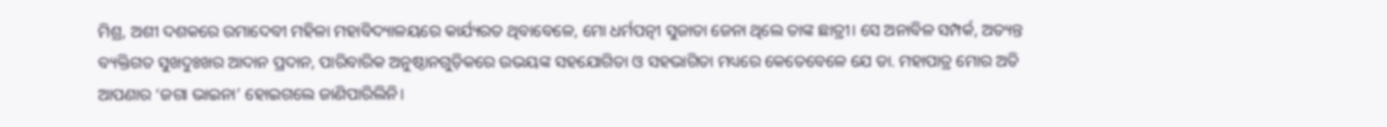ମିଶ୍ର, ଅଶୀ ଦଶକରେ ରମାଦେବୀ ମହିଳା ମହାବିଦ୍ୟାଳୟରେ କାର୍ଯ୍ୟରତ ଥିବାବେଳେ, ମୋ ଧର୍ମପତ୍ନୀ ସୁଜାତା ଜେନା ଥିଲେ ତାଙ୍କ ଛାତ୍ରୀ। ସେ ଅନାବିଳ ସମ୍ପର୍କ, ଅତ୍ୟନ୍ତ ବ୍ୟକ୍ତିଗତ ସୁଖଦୁଃଖର ଆଦାନ ପ୍ରଦାନ, ପାରିବାରିକ ଅନୁଷ୍ଠାନଗୁଡ଼ିକରେ ଉଭୟଙ୍କ ସହଯୋଗିତା ଓ ସହଭାଗିତା ମଧ୍ୟରେ କେତେବେଳେ ଯେ ଡା. ମହାପାତ୍ର ମୋର ଅତି ଆପଣାର ‘ଜଗା ଭାଇନା’ ହୋଇଗଲେ ଜାଣିପାରିଲିନି।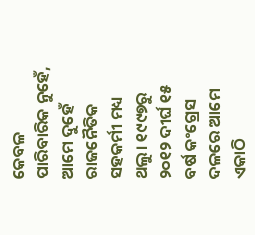କେବଳ ପାରିବାରିକ ନୁହେଁ, ଆମେ ଦୁହେଁ ରାଜନୈତିକ ସହକର୍ମୀ ମଧ୍ୟ ଥଲୁ। ୧୯୯୭ରୁ ୨୦୧୨ ଦୀର୍ଘ ୧୫ ବର୍ଷ କଂଗ୍ରେସ ଦଳରେ ଆମେ ଏକାଠି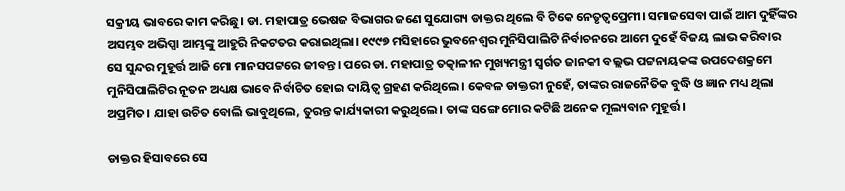ସକ୍ରୀୟ ଭାବରେ କାମ କରିଛୁ। ଡା. ମହାପାତ୍ର ଭେଷଜ ବିଭାଗର ଜଣେ ସୁଯୋଗ୍ୟ ଡାକ୍ତର ଥିଲେ ବି ଟିକେ ନେତୃତ୍ବପ୍ରେମୀ। ସମାଜସେବା ପାଇଁ ଆମ ଦୁହିଁଙ୍କର ଅସମ୍ଭବ ଅଭିପ୍ସା ଆମ୍ଭଙ୍କୁ ଆହୁରି ନିକଟତର କରାଇଥିଲା। ୧୯୯୭ ମସିହାରେ ଭୁବନେଶ୍ୱର ମୁନିସିପାଲିଟି ନିର୍ବାଚନରେ ଆମେ ଦୁହେଁ ବିଜୟ ଲାଭ କରିବାର ସେ ସୁନ୍ଦର ମୁହୂର୍ତ୍ତ ଆଜି ମୋ ମାନସପଟ୍ଟରେ ଜୀବନ୍ତ। ପରେ ଡା. ମହାପାତ୍ର ତତ୍କାଳୀନ ମୁଖ୍ୟମନ୍ତ୍ରୀ ସ୍ବର୍ଗତ ଜାନକୀ ବଲ୍ଲଭ ପଟ୍ଟନାୟକଙ୍କ ଉପଦେଶକ୍ରମେ ମୁନିସିପାଲିଟିର ନୂତନ ଅଧ୍ୟକ୍ଷ ଭାବେ ନିର୍ବାଚିତ ହୋଇ ଦାୟିତ୍ୱ ଗ୍ରହଣ କରିଥିଲେ। କେବଳ ଡାକ୍ତରୀ ନୁହେଁ, ତାଙ୍କର ରାଜନୈତିକ ବୁଦ୍ଧି ଓ ଜ୍ଞାନ ମଧ୍ୟ ଥିଲା ଅପ୍ରମିତ। ଯାହା ଉଚିତ ବୋଲି ଭାବୁଥିଲେ, ତୁରନ୍ତ କାର୍ଯ୍ୟକାରୀ କରୁଥିଲେ। ତାଙ୍କ ସଙ୍ଗେ ମୋର କଟିଛି ଅନେକ ମୂଲ୍ୟବାନ ମୁହୂର୍ତ୍ତ।

ଡାକ୍ତର ହିସାବରେ ସେ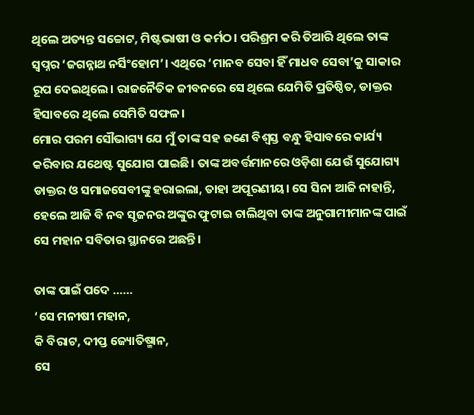ଥିଲେ ଅତ୍ୟନ୍ତ ସଚ୍ଚୋଟ, ମିଷ୍ଟଭାଷୀ ଓ କର୍ମଠ। ପରିଶ୍ରମ କରି ତିଆରି ଥିଲେ ତାଙ୍କ ସ୍ୱପ୍ନର ‘ଜଗନ୍ନାଥ ନର୍ସିଂହୋମ’। ଏଥିରେ ‘ମାନବ ସେବା ହିଁ ମାଧବ ସେବା’କୁ ସାକାର ରୂପ ଦେଇଥିଲେ। ରାଜନୈତିକ ଜୀବନରେ ସେ ଥିଲେ ଯେମିତି ପ୍ରତିଷ୍ଠିତ, ଡାକ୍ତର ହିସାବରେ ଥିଲେ ସେମିତି ସଫଳ।
ମୋର ପରମ ସୌଭାଗ୍ୟ ଯେ ମୁଁ ତାଙ୍କ ସହ ଜଣେ ବିଶ୍ବସ୍ତ ବନ୍ଧୁ ହିସାବରେ କାର୍ଯ୍ୟ କରିବାର ଯଥେଷ୍ଟ ସୁଯୋଗ ପାଇଛି। ତାଙ୍କ ଅବର୍ତ୍ତମାନରେ ଓଡ଼ିଶା ଯେଉଁ ସୁଯୋଗ୍ୟ ଡାକ୍ତର ଓ ସମାଜସେବୀଙ୍କୁ ହରାଇଲା, ତାହା ଅପୂରଣୀୟ। ସେ ସିନା ଆଜି ନାହାନ୍ତି, ହେଲେ ଆଜି ବି ନବ ସୃଜନର ଅଙ୍କୁର ଫୁଟାଇ ଚାଲିଥିବା ତାଙ୍କ ଅନୁଗାମୀମାନଙ୍କ ପାଇଁ ସେ ମହାନ ସବିତାର ସ୍ଥାନରେ ଅଛନ୍ତି।

ତାଙ୍କ ପାଇଁ ପଦେ ……
‘ସେ ମନୀଷୀ ମହାନ,
କି ବିରାଟ, ଦୀପ୍ତ ଜ୍ୟୋତିଷ୍ମାନ,
ସେ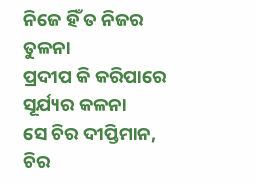ନିଜେ ହିଁ ତ ନିଜର ତୁଳନା
ପ୍ରଦୀପ କି କରିପାରେ ସୂର୍ଯ୍ୟର କଳନା
ସେ ଚିର ଦୀପ୍ତିମାନ, ଚିର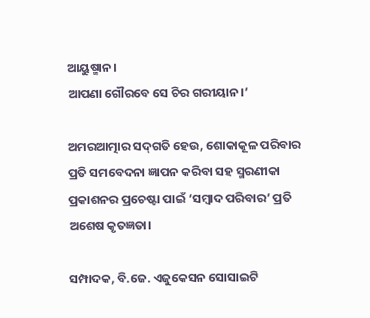ଆୟୁଷ୍ମାନ।
ଆପଣା ଗୌରବେ ସେ ଚିର ଗରୀୟାନ।’

ଅମରଆତ୍ମାର ସଦ୍‌ଗତି ହେଉ, ଶୋକାକୂଳ ପରିବାର ପ୍ରତି ସମବେଦନା ଜ୍ଞାପନ କରିବା ସହ ସ୍ମରଣୀକା ପ୍ରକାଶନର ପ୍ରଚେଷ୍ଟା ପାଇଁ ‘ସମ୍ବାଦ ପରିବାର’ ପ୍ରତି ଅଶେଷ କୃତଜ୍ଞତା।

ସମ୍ପାଦକ, ବି.ଜେ. ଏଜୁକେସନ ସୋସାଇଟି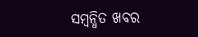ସମ୍ବନ୍ଧିତ ଖବର